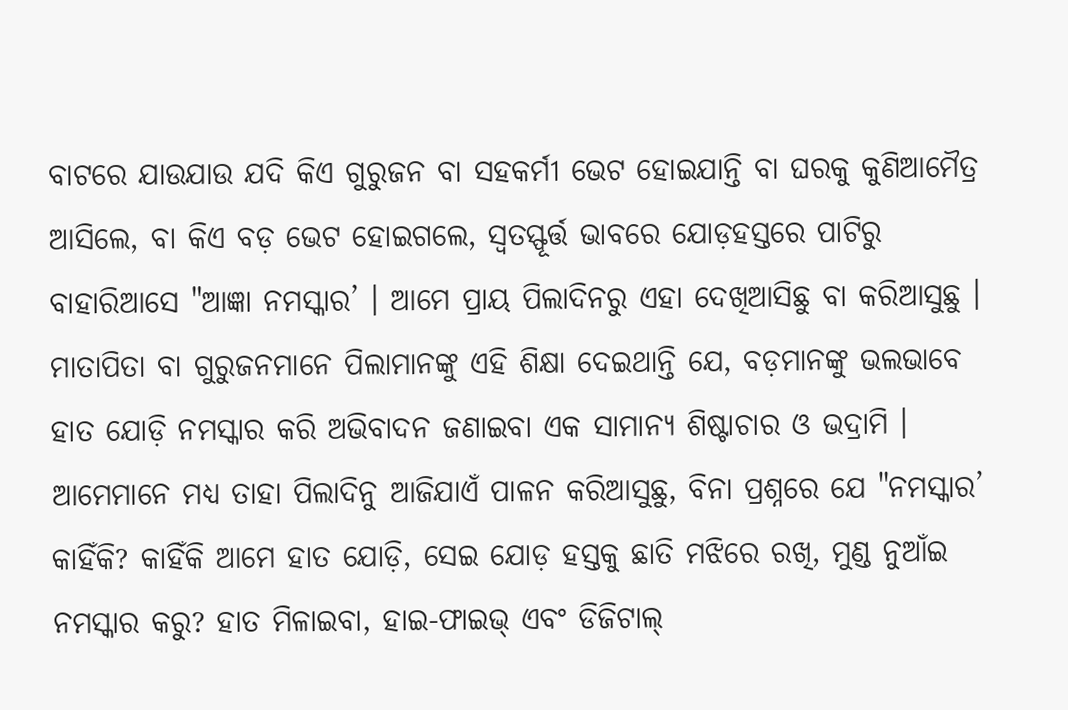ବାଟରେ ଯାଉଯାଉ ଯଦି କିଏ ଗୁରୁଜନ ବା ସହକର୍ମୀ ଭେଟ ହୋଇଯାନ୍ତି ବା ଘରକୁ କୁଣିଆମୈତ୍ର ଆସିଲେ, ବା କିଏ ବଡ଼ ଭେଟ ହୋଇଗଲେ, ସ୍ୱତସ୍ଫୂର୍ତ୍ତ ଭାବରେ ଯୋଡ଼ହସ୍ତରେ ପାଟିରୁ ବାହାରିଆସେ "ଆଜ୍ଞା ନମସ୍କାର’ । ଆମେ ପ୍ରାୟ ପିଲାଦିନରୁ ଏହା ଦେଖିଆସିଛୁ ବା କରିଆସୁଛୁ । ମାତାପିତା ବା ଗୁରୁଜନମାନେ ପିଲାମାନଙ୍କୁ ଏହି ଶିକ୍ଷା ଦେଇଥାନ୍ତି ଯେ, ବଡ଼ମାନଙ୍କୁ ଭଲଭାବେ ହାତ ଯୋଡ଼ି ନମସ୍କାର କରି ଅଭିବାଦନ ଜଣାଇବା ଏକ ସାମାନ୍ୟ ଶିଷ୍ଟାଚାର ଓ ଭଦ୍ରାମି । ଆମେମାନେ ମଧ୍ୟ ତାହା ପିଲାଦିନୁ ଆଜିଯାଏଁ ପାଳନ କରିଆସୁଛୁ, ବିନା ପ୍ରଶ୍ନରେ ଯେ "ନମସ୍କାର’ କାହିଁକି? କାହିଁକି ଆମେ ହାତ ଯୋଡ଼ି, ସେଇ ଯୋଡ଼ ହସ୍ତକୁ ଛାତି ମଝିରେ ରଖି, ମୁଣ୍ଡ ନୁଆଁଇ ନମସ୍କାର କରୁ? ହାତ ମିଳାଇବା, ହାଇ-ଫାଇଭ୍‌ ଏବଂ ଡିଜିଟାଲ୍‌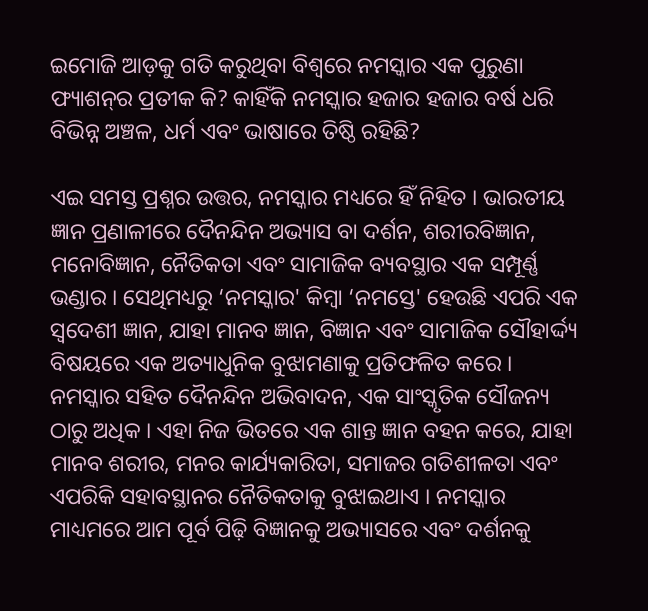ଇମୋଜି ଆଡ଼କୁ ଗତି କରୁଥିବା ବିଶ୍ୱରେ ନମସ୍କାର ଏକ ପୁରୁଣା ଫ୍ୟାଶନ୍‌ର ପ୍ରତୀକ କି? କାହିଁକି ନମସ୍କାର ହଜାର ହଜାର ବର୍ଷ ଧରି ବିଭିନ୍ନ ଅଞ୍ଚଳ, ଧର୍ମ ଏବଂ ଭାଷାରେ ତିଷ୍ଠି ରହିଛି?

ଏଇ ସମସ୍ତ ପ୍ରଶ୍ନର ଉତ୍ତର, ନମସ୍କାର ମଧ୍ୟରେ ହିଁ ନିହିତ । ଭାରତୀୟ ଜ୍ଞାନ ପ୍ରଣାଳୀରେ ଦୈନନ୍ଦିନ ଅଭ୍ୟାସ ବା ଦର୍ଶନ, ଶରୀରବିଜ୍ଞାନ, ମନୋବିଜ୍ଞାନ, ନୈତିକତା ଏବଂ ସାମାଜିକ ବ୍ୟବସ୍ଥାର ଏକ ସମ୍ପୂର୍ଣ୍ଣ ଭଣ୍ଡାର । ସେଥିମଧ୍ୟରୁ ‘ନମସ୍କାର' କିମ୍ବା ‘ନମସ୍ତେ' ହେଉଛି ଏପରି ଏକ ସ୍ୱଦେଶୀ ଜ୍ଞାନ, ଯାହା ମାନବ ଜ୍ଞାନ, ବିଜ୍ଞାନ ଏବଂ ସାମାଜିକ ସୌହାର୍ଦ୍ଦ୍ୟ ବିଷୟରେ ଏକ ଅତ୍ୟାଧୁନିକ ବୁଝାମଣାକୁ ପ୍ରତିଫଳିତ କରେ । ନମସ୍କାର ସହିତ ଦୈନନ୍ଦିନ ଅଭିବାଦନ, ଏକ ସାଂସ୍କୃତିକ ସୌଜନ୍ୟ ଠାରୁ ଅଧିକ । ଏହା ନିଜ ଭିତରେ ଏକ ଶାନ୍ତ ଜ୍ଞାନ ବହନ କରେ, ଯାହା ମାନବ ଶରୀର, ମନର କାର୍ଯ୍ୟକାରିତା, ସମାଜର ଗତିଶୀଳତା ଏବଂ ଏପରିକି ସହାବସ୍ଥାନର ନୈତିକତାକୁ ବୁଝାଇଥାଏ । ନମସ୍କାର ମାଧ୍ୟମରେ ଆମ ପୂର୍ବ ପିଢ଼ି ବିଜ୍ଞାନକୁ ଅଭ୍ୟାସରେ ଏବଂ ଦର୍ଶନକୁ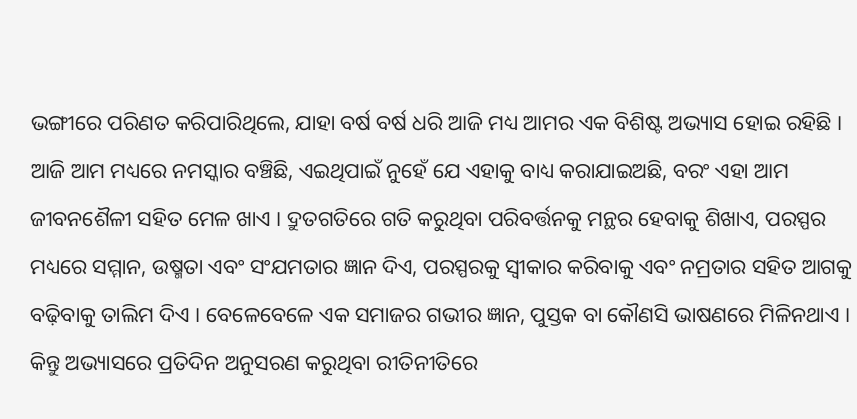ଭଙ୍ଗୀରେ ପରିଣତ କରିପାରିଥିଲେ, ଯାହା ବର୍ଷ ବର୍ଷ ଧରି ଆଜି ମଧ୍ୟ ଆମର ଏକ ବିଶିଷ୍ଟ ଅଭ୍ୟାସ ହୋଇ ରହିଛି । ଆଜି ଆମ ମଧ୍ୟରେ ନମସ୍କାର ବଞ୍ଚିଛି, ଏଇଥିପାଇଁ ନୁହେଁ ଯେ ଏହାକୁ ବାଧ୍ୟ କରାଯାଇଅଛି, ବରଂ ଏହା ଆମ ଜୀବନଶୈଳୀ ସହିତ ମେଳ ଖାଏ । ଦ୍ରୁତଗତିରେ ଗତି କରୁଥିବା ପରିବର୍ତ୍ତନକୁ ମନ୍ଥର ହେବାକୁ ଶିଖାଏ, ପରସ୍ପର ମଧ୍ୟରେ ସମ୍ମାନ, ଉଷ୍ମତା ଏବଂ ସଂଯମତାର ଜ୍ଞାନ ଦିଏ, ପରସ୍ପରକୁ ସ୍ୱୀକାର କରିବାକୁ ଏବଂ ନମ୍ରତାର ସହିତ ଆଗକୁ ବଢ଼ିବାକୁ ତାଲିମ ଦିଏ । ବେଳେବେଳେ ଏକ ସମାଜର ଗଭୀର ଜ୍ଞାନ, ପୁସ୍ତକ ବା କୌଣସି ଭାଷଣରେ ମିଳିନଥାଏ । କିନ୍ତୁ ଅଭ୍ୟାସରେ ପ୍ରତିଦିନ ଅନୁସରଣ କରୁଥିବା ରୀତିନୀତିରେ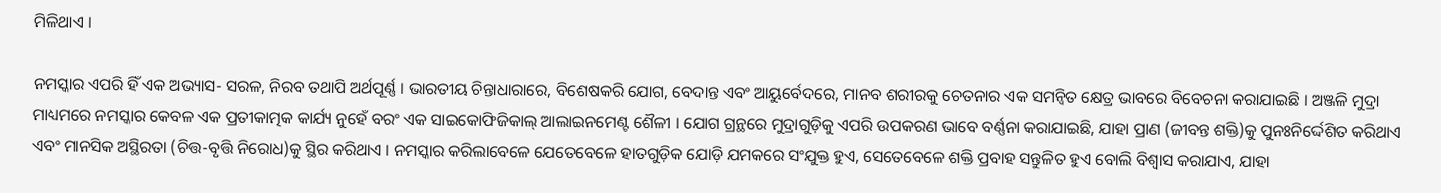ମିଳିଥାଏ ।

ନମସ୍କାର ଏପରି ହିଁ ଏକ ଅଭ୍ୟାସ- ସରଳ, ନିରବ ତଥାପି ଅର୍ଥପୂର୍ଣ୍ଣ । ଭାରତୀୟ ଚିନ୍ତାଧାରାରେ, ବିଶେଷକରି ଯୋଗ, ବେଦାନ୍ତ ଏବଂ ଆୟୁର୍ବେଦରେ, ମାନବ ଶରୀରକୁ ଚେତନାର ଏକ ସମନ୍ୱିତ କ୍ଷେତ୍ର ଭାବରେ ବିବେଚନା କରାଯାଇଛି । ଅଞ୍ଜଳି ମୁଦ୍ରା ମାଧ୍ୟମରେ ନମସ୍କାର କେବଳ ଏକ ପ୍ରତୀକାତ୍ମକ କାର୍ଯ୍ୟ ନୁହେଁ ବରଂ ଏକ ସାଇକୋଫିଜିକାଲ୍‌ ଆଲାଇନମେଣ୍ଟ ଶୈଳୀ । ଯୋଗ ଗ୍ରନ୍ଥରେ ମୁଦ୍ରାଗୁଡ଼ିକୁ ଏପରି ଉପକରଣ ଭାବେ ବର୍ଣ୍ଣନା କରାଯାଇଛି, ଯାହା ପ୍ରାଣ (ଜୀବନ୍ତ ଶକ୍ତି)କୁ ପୁନଃନିର୍ଦ୍ଦେଶିତ କରିଥାଏ ଏବଂ ମାନସିକ ଅସ୍ଥିରତା (ଚିତ୍ତ-ବୃତ୍ତି ନିରୋଧ)କୁ ସ୍ଥିର କରିଥାଏ । ନମସ୍କାର କରିଲାବେଳେ ଯେତେବେଳେ ହାତଗୁଡ଼ିକ ଯୋଡ଼ି ଯମକରେ ସଂଯୁକ୍ତ ହୁଏ, ସେତେବେଳେ ଶକ୍ତି ପ୍ରବାହ ସନ୍ତୁଳିତ ହୁଏ ବୋଲି ବିଶ୍ୱାସ କରାଯାଏ, ଯାହା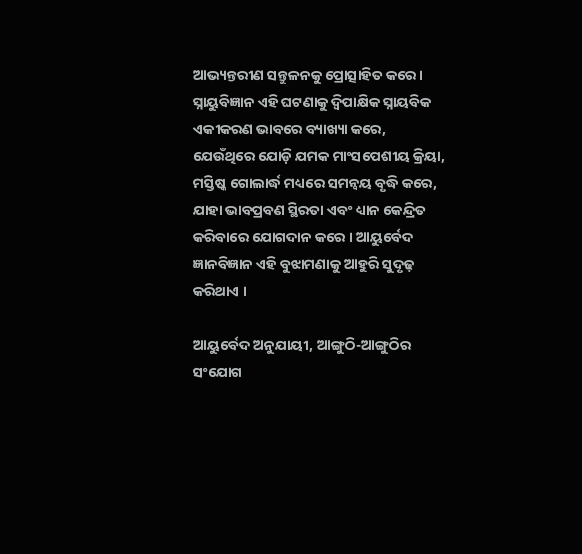ଆଭ୍ୟନ୍ତରୀଣ ସନ୍ତୁଳନକୁ ପ୍ରୋତ୍ସାହିତ କରେ । ସ୍ନାୟୁବିଜ୍ଞାନ ଏହି ଘଟଣାକୁ ଦ୍ୱିପାକ୍ଷିକ ସ୍ନାୟବିକ ଏକୀକରଣ ଭାବରେ ବ୍ୟାଖ୍ୟା କରେ, ଯେଉଁଥିରେ ଯୋଡ଼ି ଯମକ ମାଂସପେଶୀୟ କ୍ରିୟା, ମସ୍ତିଷ୍କ ଗୋଲାର୍ଦ୍ଧ ମଧ୍ୟରେ ସମନ୍ୱୟ ବୃଦ୍ଧି କରେ, ଯାହା ଭାବପ୍ରବଣ ସ୍ଥିରତା ଏବଂ ଧ୍ୟାନ କେନ୍ଦ୍ରିତ କରିବାରେ ଯୋଗଦାନ କରେ । ଆୟୁର୍ବେଦ ଜ୍ଞାନବିଜ୍ଞାନ ଏହି ବୁଝାମଣାକୁ ଆହୁରି ସୁଦୃଢ଼ କରିଥାଏ ।

ଆୟୁର୍ବେଦ ଅନୁଯାୟୀ, ଆଙ୍ଗୁଠି-ଆଙ୍ଗୁଠିର ସଂଯୋଗ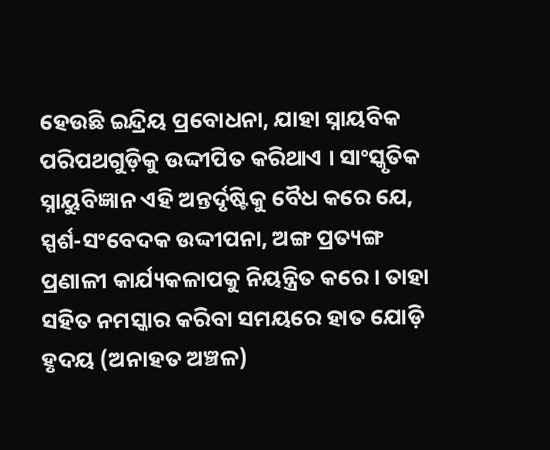ହେଉଛି ଇନ୍ଦ୍ରିୟ ପ୍ରବୋଧନା, ଯାହା ସ୍ନାୟବିକ ପରିପଥଗୁଡ଼ିକୁ ଉଦ୍ଦୀପିତ କରିଥାଏ । ସାଂସ୍କୃତିକ ସ୍ନାୟୁବିଜ୍ଞାନ ଏହି ଅନ୍ତର୍ଦୃଷ୍ଟିକୁ ବୈଧ କରେ ଯେ, ସ୍ପର୍ଶ-ସଂବେଦକ ଉଦ୍ଦୀପନା, ଅଙ୍ଗ ପ୍ରତ୍ୟଙ୍ଗ ପ୍ରଣାଳୀ କାର୍ଯ୍ୟକଳାପକୁ ନିୟନ୍ତ୍ରିତ କରେ । ତାହା ସହିତ ନମସ୍କାର କରିବା ସମୟରେ ହାତ ଯୋଡ଼ି ହୃଦୟ (ଅନାହତ ଅଞ୍ଚଳ)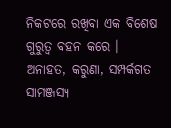ନିକଟରେ ରଖିବା ଏକ ବିଶେଷ ଗୁରୁତ୍ୱ ବହନ କରେ । ଅନାହତ, କରୁଣା, ସମ୍ପର୍କଗତ ସାମଞ୍ଜସ୍ୟ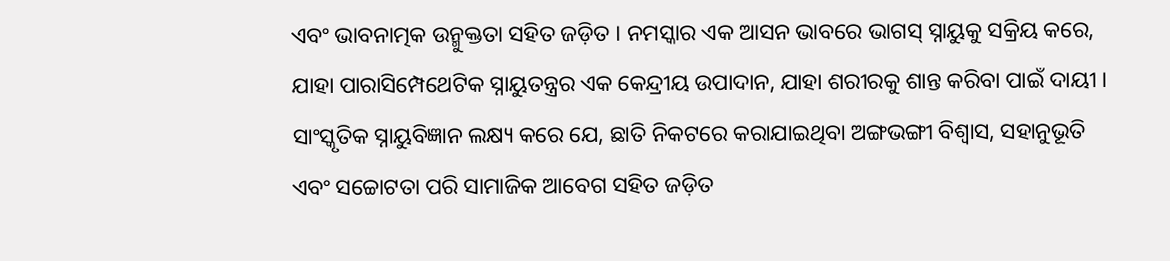ଏବଂ ଭାବନାତ୍ମକ ଉନ୍ମୁକ୍ତତା ସହିତ ଜଡ଼ିତ । ନମସ୍କାର ଏକ ଆସନ ଭାବରେ ଭାଗସ୍‌ ସ୍ନାୟୁକୁ ସକ୍ରିୟ କରେ, ଯାହା ପାରାସିମ୍ପେଥେଟିକ ସ୍ନାୟୁତନ୍ତ୍ରର ଏକ କେନ୍ଦ୍ରୀୟ ଉପାଦାନ, ଯାହା ଶରୀରକୁ ଶାନ୍ତ କରିବା ପାଇଁ ଦାୟୀ । ସାଂସ୍କୃତିକ ସ୍ନାୟୁବିଜ୍ଞାନ ଲକ୍ଷ୍ୟ କରେ ଯେ, ଛାତି ନିକଟରେ କରାଯାଇଥିବା ଅଙ୍ଗଭଙ୍ଗୀ ବିଶ୍ୱାସ, ସହାନୁଭୂତି ଏବଂ ସଚ୍ଚୋଟତା ପରି ସାମାଜିକ ଆବେଗ ସହିତ ଜଡ଼ିତ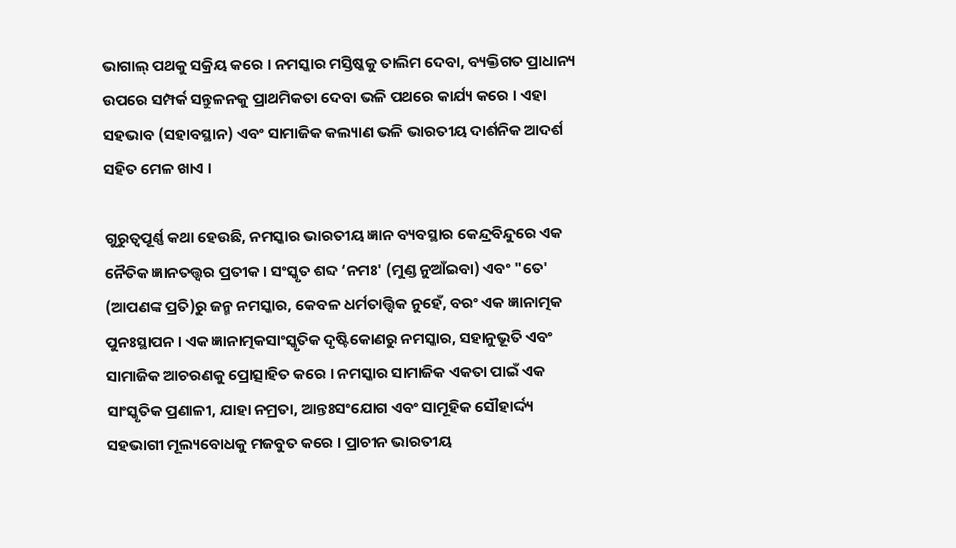ଭାଗାଲ୍‌ ପଥକୁ ସକ୍ରିୟ କରେ । ନମସ୍କାର ମସ୍ତିଷ୍କକୁ ତାଲିମ ଦେବା, ବ୍ୟକ୍ତିଗତ ପ୍ରାଧାନ୍ୟ ଉପରେ ସମ୍ପର୍କ ସନ୍ତୁଳନକୁ ପ୍ରାଥମିକତା ଦେବା ଭଳି ପଥରେ କାର୍ଯ୍ୟ କରେ । ଏହା ସହଭାବ (ସହାବସ୍ଥାନ) ଏବଂ ସାମାଜିକ କଲ୍ୟାଣ ଭଳି ଭାରତୀୟ ଦାର୍ଶନିକ ଆଦର୍ଶ ସହିତ ମେଳ ଖାଏ ।

ଗୁରୁତ୍ୱପୂର୍ଣ୍ଣ କଥା ହେଉଛି, ନମସ୍କାର ଭାରତୀୟ ଜ୍ଞାନ ବ୍ୟବସ୍ଥାର କେନ୍ଦ୍ରବିନ୍ଦୁରେ ଏକ ନୈତିକ ଜ୍ଞାନତତ୍ତ୍ୱର ପ୍ରତୀକ । ସଂସ୍କୃତ ଶବ୍ଦ ‘ନମଃ' (ମୁଣ୍ଡ ନୁଆଁଇବା) ଏବଂ "ତେ' (ଆପଣଙ୍କ ପ୍ରତି)ରୁ ଜନ୍ମ ନମସ୍କାର, କେବଳ ଧର୍ମତାତ୍ତ୍ୱିକ ନୁହେଁ, ବରଂ ଏକ ଜ୍ଞାନାତ୍ମକ ପୁନଃସ୍ଥାପନ । ଏକ ଜ୍ଞାନାତ୍ମକସାଂସ୍କୃତିକ ଦୃଷ୍ଟିକୋଣରୁ ନମସ୍କାର, ସହାନୁଭୂତି ଏବଂ ସାମାଜିକ ଆଚରଣକୁ ପ୍ରୋତ୍ସାହିତ କରେ । ନମସ୍କାର ସାମାଜିକ ଏକତା ପାଇଁ ଏକ ସାଂସ୍କୃତିକ ପ୍ରଣାଳୀ, ଯାହା ନମ୍ରତା, ଆନ୍ତଃସଂଯୋଗ ଏବଂ ସାମୂହିକ ସୌହାର୍ଦ୍ଦ୍ୟ ସହଭାଗୀ ମୂଲ୍ୟବୋଧକୁ ମଜବୁତ କରେ । ପ୍ରାଚୀନ ଭାରତୀୟ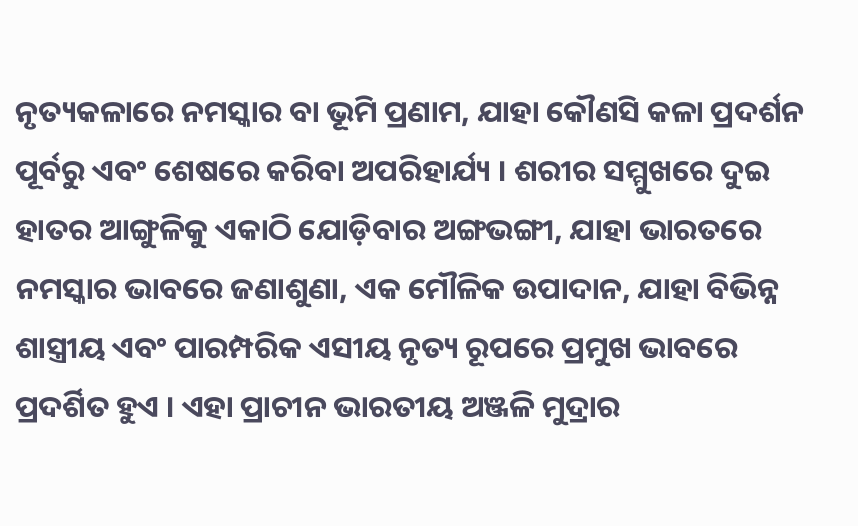ନୃତ୍ୟକଳାରେ ନମସ୍କାର ବା ଭୂମି ପ୍ରଣାମ, ଯାହା କୌଣସି କଳା ପ୍ରଦର୍ଶନ ପୂର୍ବରୁ ଏବଂ ଶେଷରେ କରିବା ଅପରିହାର୍ଯ୍ୟ । ଶରୀର ସମ୍ମୁଖରେ ଦୁଇ ହାତର ଆଙ୍ଗୁଳିକୁ ଏକାଠି ଯୋଡ଼ିବାର ଅଙ୍ଗଭଙ୍ଗୀ, ଯାହା ଭାରତରେ ନମସ୍କାର ଭାବରେ ଜଣାଶୁଣା, ଏକ ମୌଳିକ ଉପାଦାନ, ଯାହା ବିଭିନ୍ନ ଶାସ୍ତ୍ରୀୟ ଏବଂ ପାରମ୍ପରିକ ଏସୀୟ ନୃତ୍ୟ ରୂପରେ ପ୍ରମୁଖ ଭାବରେ ପ୍ରଦର୍ଶିତ ହୁଏ । ଏହା ପ୍ରାଚୀନ ଭାରତୀୟ ଅଞ୍ଜଳି ମୁଦ୍ରାର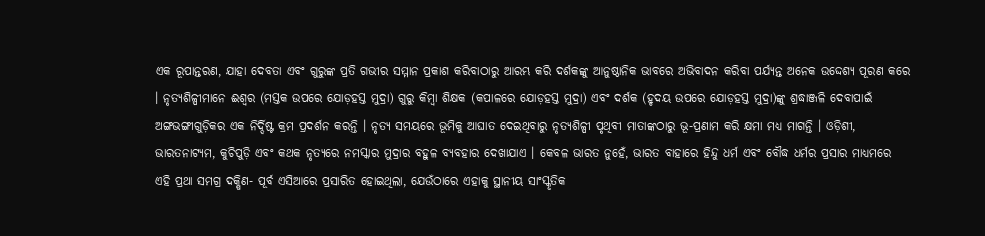ଏକ ରୂପାନ୍ତରଣ, ଯାହା ଦେବତା ଏବଂ ଗୁରୁଙ୍କ ପ୍ରତି ଗଭୀର ସମ୍ମାନ ପ୍ରକାଶ କରିବାଠାରୁ ଆରମ୍ଭ କରି ଦର୍ଶକଙ୍କୁ ଆନୁଷ୍ଠାନିକ ଭାବରେ ଅଭିବାଦନ କରିବା ପର୍ଯ୍ୟନ୍ତ ଅନେକ ଉଦ୍ଦେଶ୍ୟ ପୂରଣ କରେ । ନୃତ୍ୟଶିଳ୍ପୀମାନେ ଈଶ୍ୱର (ମସ୍ତକ ଉପରେ ଯୋଡ଼ହସ୍ତ ମୁଦ୍ରା) ଗୁରୁ କିମ୍ବା ଶିକ୍ଷକ (କପାଳରେ ଯୋଡ଼ହସ୍ତ ମୁଦ୍ରା) ଏବଂ ଦର୍ଶକ (ହୃଦୟ ଉପରେ ଯୋଡ଼ହସ୍ତ ମୁଦ୍ରା)ଙ୍କୁ ଶ୍ରଦ୍ଧାଞ୍ଜଳି ଦେବାପାଇଁ ଅଙ୍ଗଭଙ୍ଗୀଗୁଡ଼ିକର ଏକ ନିର୍ଦ୍ଦିଷ୍ଟ କ୍ରମ ପ୍ରଦର୍ଶନ କରନ୍ତି । ନୃତ୍ୟ ସମୟରେ ଭୂମିକୁ ଆଘାତ ଦେଇଥିବାରୁ ନୃତ୍ୟଶିଳ୍ପୀ ପୃଥିବୀ ମାତାଙ୍କଠାରୁ ଭୂ-ପ୍ରଣାମ କରି କ୍ଷମା ମଧ୍ୟ ମାଗନ୍ତି । ଓଡ଼ିଶୀ, ଭାରତନାଟ୍ୟମ, କୁଚିପୁଡ଼ି ଏବଂ କଥକ ନୃତ୍ୟରେ ନମସ୍କାର ମୁଦ୍ରାର ବହୁଳ ବ୍ୟବହାର ଦେଖାଯାଏ । କେବଳ ଭାରତ ନୁହେଁ, ଭାରତ ବାହାରେ ହିନ୍ଦୁ ଧର୍ମ ଏବଂ ବୌଦ୍ଧ ଧର୍ମର ପ୍ରସାର ମାଧ୍ୟମରେ ଏହି ପ୍ରଥା ସମଗ୍ର ଦକ୍ଷିଣ- ପୂର୍ବ ଏସିଆରେ ପ୍ରସାରିତ ହୋଇଥିଲା, ଯେଉଁଠାରେ ଏହାକୁ ସ୍ଥାନୀୟ ସାଂସ୍କୃତିକ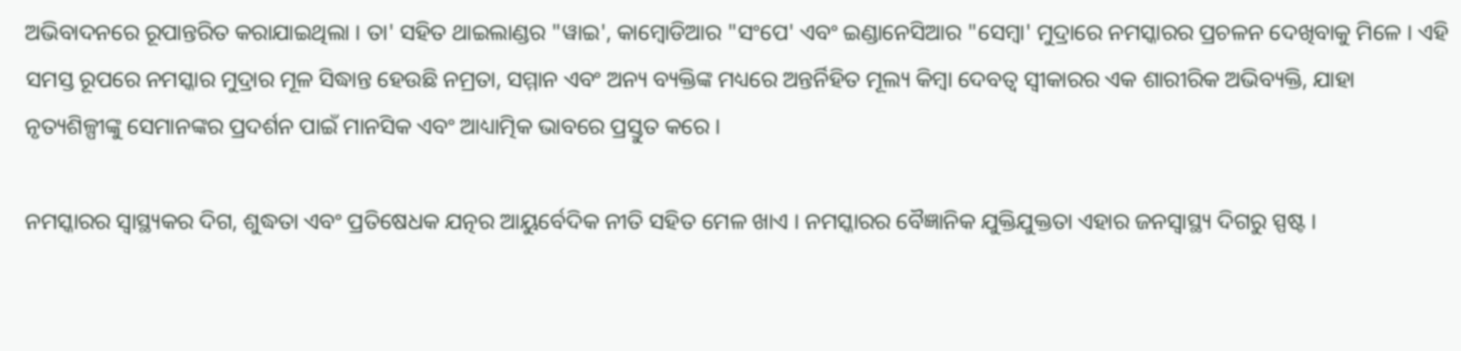ଅଭିବାଦନରେ ରୂପାନ୍ତରିତ କରାଯାଇଥିଲା । ତା' ସହିତ ଥାଇଲାଣ୍ଡର "ୱାଇ', କାମ୍ବୋଡିଆର "ସଂପେ' ଏବଂ ଇଣ୍ଡାନେସିଆର "ସେମ୍ବା' ମୁଦ୍ରାରେ ନମସ୍କାରର ପ୍ରଚଳନ ଦେଖିବାକୁ ମିଳେ । ଏହି ସମସ୍ତ ରୂପରେ ନମସ୍କାର ମୁଦ୍ରାର ମୂଳ ସିଦ୍ଧାନ୍ତ ହେଉଛି ନମ୍ରତା, ସମ୍ମାନ ଏବଂ ଅନ୍ୟ ବ୍ୟକ୍ତିଙ୍କ ମଧ୍ୟରେ ଅନ୍ତର୍ନିହିତ ମୂଲ୍ୟ କିମ୍ବା ଦେବତ୍ୱ ସ୍ୱୀକାରର ଏକ ଶାରୀରିକ ଅଭିବ୍ୟକ୍ତି, ଯାହା ନୃତ୍ୟଶିଳ୍ପୀଙ୍କୁ ସେମାନଙ୍କର ପ୍ରଦର୍ଶନ ପାଇଁ ମାନସିକ ଏବଂ ଆଧ୍ୟାତ୍ମିକ ଭାବରେ ପ୍ରସ୍ତୁତ କରେ ।

ନମସ୍କାରର ସ୍ୱାସ୍ଥ୍ୟକର ଦିଗ, ଶୁଦ୍ଧତା ଏବଂ ପ୍ରତିଷେଧକ ଯତ୍ନର ଆୟୁର୍ବେଦିକ ନୀତି ସହିତ ମେଳ ଖାଏ । ନମସ୍କାରର ବୈଜ୍ଞାନିକ ଯୁକ୍ତିଯୁକ୍ତତା ଏହାର ଜନସ୍ୱାସ୍ଥ୍ୟ ଦିଗରୁ ସ୍ପଷ୍ଟ ।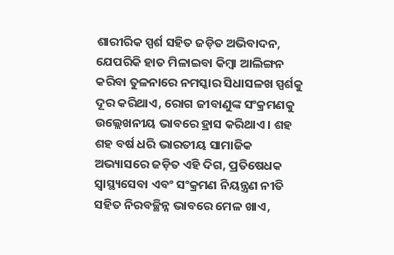ଶାରୀରିକ ସ୍ପର୍ଶ ସହିତ ଜଡ଼ିତ ଅଭିବାଦନ, ଯେପରିକି ହାତ ମିଳାଇବା କିମ୍ବା ଆଲିଙ୍ଗନ କରିବା ତୁଳନାରେ ନମସ୍କାର ସିଧାସଳଖ ସ୍ପର୍ଶକୁ ଦୂର କରିଥାଏ, ରୋଗ ଜୀବାଣୁଙ୍କ ସଂକ୍ରମଣକୁ ଉଲ୍ଲେଖନୀୟ ଭାବରେ ହ୍ରାସ କରିଥାଏ । ଶହ ଶହ ବର୍ଷ ଧରି ଭାରତୀୟ ସାମାଜିକ ଅଭ୍ୟାସରେ ଜଡ଼ିତ ଏହି ଦିଗ, ପ୍ରତିଷେଧକ ସ୍ୱାସ୍ଥ୍ୟସେବା ଏବଂ ସଂକ୍ରମଣ ନିୟନ୍ତ୍ରଣ ନୀତି ସହିତ ନିରବଚ୍ଛିନ୍ନ ଭାବରେ ମେଳ ଖାଏ,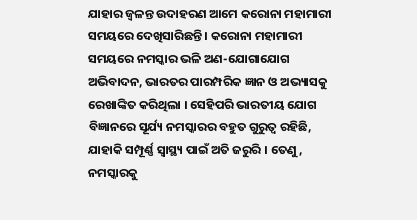ଯାହାର ଜ୍ୱଳନ୍ତ ଉଦାହରଣ ଆମେ କରୋନା ମହାମାରୀ ସମୟରେ ଦେଖିସାରିଛନ୍ତି । କରୋନା ମହାମାରୀ ସମୟରେ ନମସ୍କାର ଭଳି ଅଣ-ଯୋଗାଯୋଗ ଅଭିବାଦନ, ଭାରତର ପାରମ୍ପରିକ ଜ୍ଞାନ ଓ ଅଭ୍ୟାସକୁ ରେଖାଙ୍କିତ କରିଥିଲା । ସେହିପରି ଭାରତୀୟ ଯୋଗ ବିଜ୍ଞାନରେ ସୂର୍ଯ୍ୟ ନମସ୍କାରର ବହୁତ ଗୁରୁତ୍ୱ ରହିଛି, ଯାହାକି ସମ୍ପୂର୍ଣ୍ଣ ସ୍ୱାସ୍ଥ୍ୟ ପାଇଁ ଅତି ଜରୁରି । ତେଣୁ, ନମସ୍କାରକୁ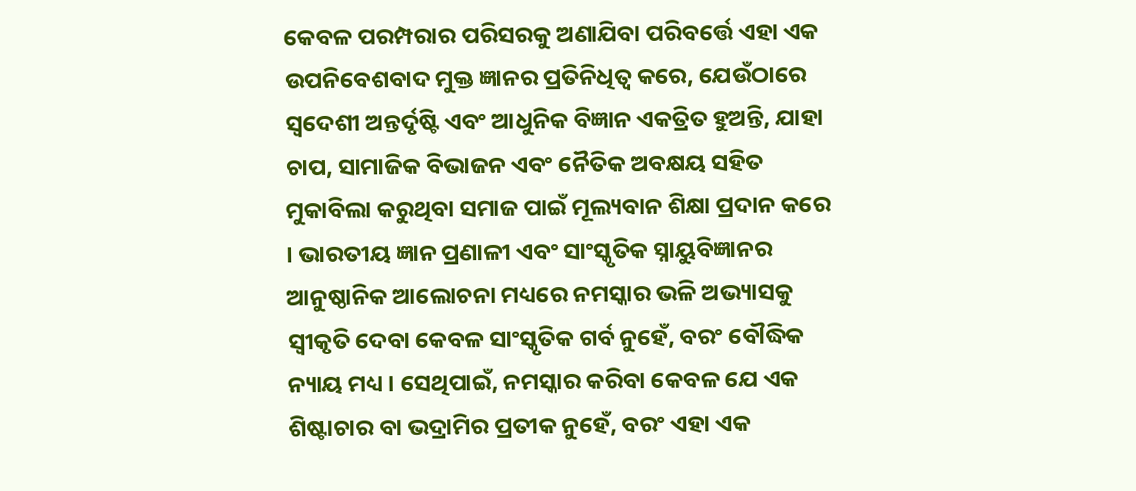କେବଳ ପରମ୍ପରାର ପରିସରକୁ ଅଣାଯିବା ପରିବର୍ତ୍ତେ ଏହା ଏକ ଉପନିବେଶବାଦ ମୁକ୍ତ ଜ୍ଞାନର ପ୍ରତିନିଧିତ୍ୱ କରେ, ଯେଉଁଠାରେ ସ୍ୱଦେଶୀ ଅନ୍ତର୍ଦୃଷ୍ଟି ଏବଂ ଆଧୁନିକ ବିଜ୍ଞାନ ଏକତ୍ରିତ ହୁଅନ୍ତି, ଯାହା ଚାପ, ସାମାଜିକ ବିଭାଜନ ଏବଂ ନୈତିକ ଅବକ୍ଷୟ ସହିତ ମୁକାବିଲା କରୁଥିବା ସମାଜ ପାଇଁ ମୂଲ୍ୟବାନ ଶିକ୍ଷା ପ୍ରଦାନ କରେ । ଭାରତୀୟ ଜ୍ଞାନ ପ୍ରଣାଳୀ ଏବଂ ସାଂସ୍କୃତିକ ସ୍ନାୟୁବିଜ୍ଞାନର ଆନୁଷ୍ଠାନିକ ଆଲୋଚନା ମଧ୍ୟରେ ନମସ୍କାର ଭଳି ଅଭ୍ୟାସକୁ ସ୍ୱୀକୃତି ଦେବା କେବଳ ସାଂସ୍କୃତିକ ଗର୍ବ ନୁହେଁ, ବରଂ ବୌଦ୍ଧିକ ନ୍ୟାୟ ମଧ୍ୟ । ସେଥିପାଇଁ, ନମସ୍କାର କରିବା କେବଳ ଯେ ଏକ ଶିଷ୍ଟାଚାର ବା ଭଦ୍ରାମିର ପ୍ରତୀକ ନୁହେଁ, ବରଂ ଏହା ଏକ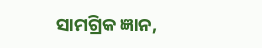ସାମଗ୍ରିକ ଜ୍ଞାନ,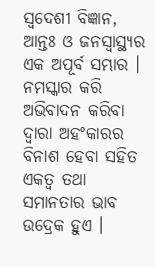ସ୍ୱଦେଶୀ ବିଜ୍ଞାନ, ଆନ୍ତଃ ଓ ଜନସ୍ୱାସ୍ଥ୍ୟର ଏକ ଅପୂର୍ବ ସମ୍ଭାର । ନମସ୍କାର କରି ଅଭିବାଦନ କରିବା ଦ୍ୱାରା ଅହଂକାରର ବିନାଶ ହେବା ସହିତ ଏକତ୍ୱ ତଥା ସମାନତାର ଭାବ ଉଦ୍ରେକ ହୁଏ ।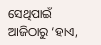ସେଥିପାଇଁ ଆଜିଠାରୁ ‘ହାଏ,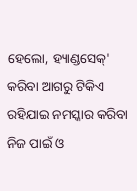ହେଲୋ, ହ୍ୟାଣ୍ଡସେକ୍‌' କରିବା ଆଗରୁ ଟିକିଏ ରହିଯାଇ ନମସ୍କାର କରିବା ନିଜ ପାଇଁ ଓ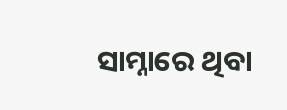ସାମ୍ନାରେ ଥିବା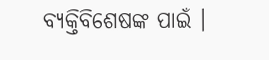ବ୍ୟକ୍ତିବିଶେଷଙ୍କ ପାଇଁ ।